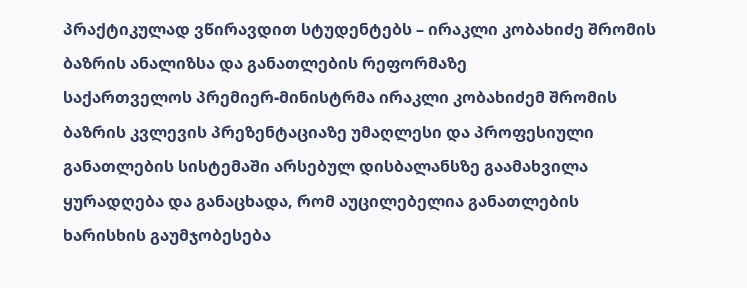პრაქტიკულად ვწირავდით სტუდენტებს – ირაკლი კობახიძე შრომის ბაზრის ანალიზსა და განათლების რეფორმაზე
საქართველოს პრემიერ-მინისტრმა ირაკლი კობახიძემ შრომის ბაზრის კვლევის პრეზენტაციაზე უმაღლესი და პროფესიული განათლების სისტემაში არსებულ დისბალანსზე გაამახვილა ყურადღება და განაცხადა, რომ აუცილებელია განათლების ხარისხის გაუმჯობესება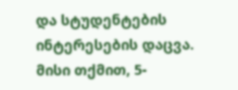და სტუდენტების ინტერესების დაცვა.
მისი თქმით, 5-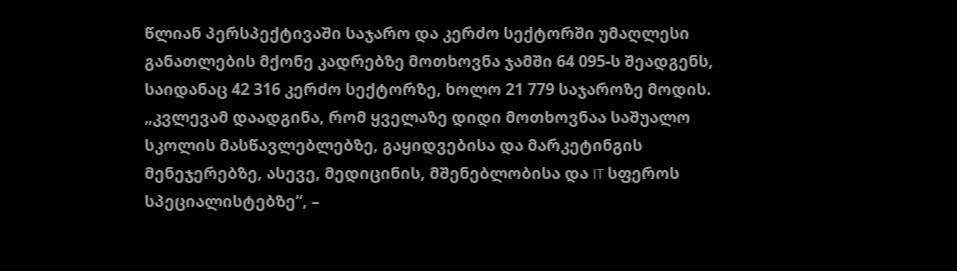წლიან პერსპექტივაში საჯარო და კერძო სექტორში უმაღლესი განათლების მქონე კადრებზე მოთხოვნა ჯამში 64 095-ს შეადგენს, საიდანაც 42 316 კერძო სექტორზე, ხოლო 21 779 საჯაროზე მოდის. „კვლევამ დაადგინა, რომ ყველაზე დიდი მოთხოვნაა საშუალო სკოლის მასწავლებლებზე, გაყიდვებისა და მარკეტინგის მენეჯერებზე, ასევე, მედიცინის, მშენებლობისა და IT სფეროს სპეციალისტებზე“, –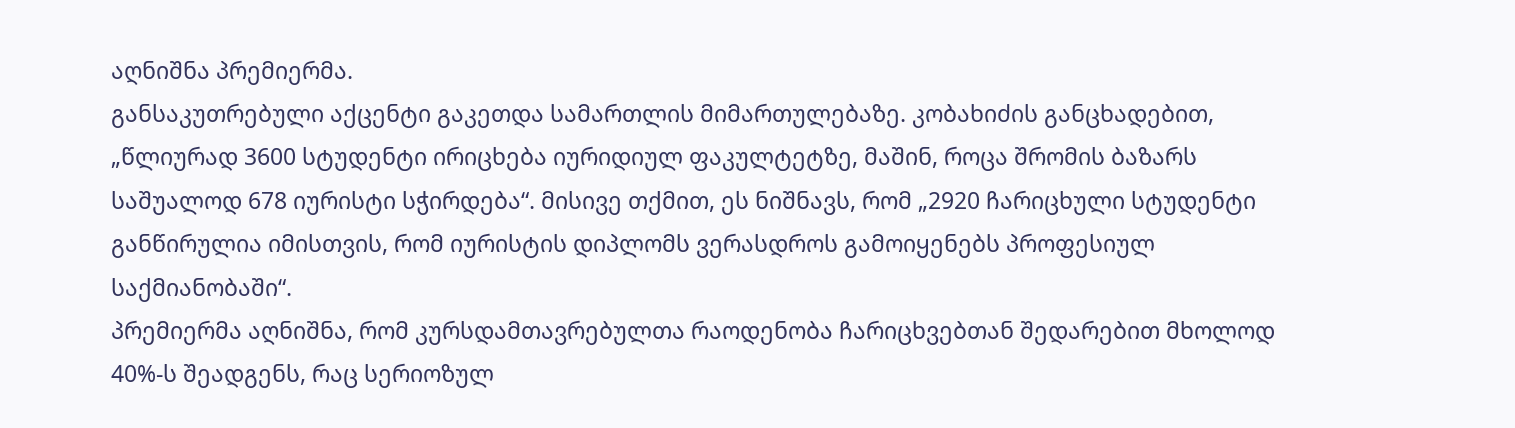აღნიშნა პრემიერმა.
განსაკუთრებული აქცენტი გაკეთდა სამართლის მიმართულებაზე. კობახიძის განცხადებით, „წლიურად 3600 სტუდენტი ირიცხება იურიდიულ ფაკულტეტზე, მაშინ, როცა შრომის ბაზარს საშუალოდ 678 იურისტი სჭირდება“. მისივე თქმით, ეს ნიშნავს, რომ „2920 ჩარიცხული სტუდენტი განწირულია იმისთვის, რომ იურისტის დიპლომს ვერასდროს გამოიყენებს პროფესიულ საქმიანობაში“.
პრემიერმა აღნიშნა, რომ კურსდამთავრებულთა რაოდენობა ჩარიცხვებთან შედარებით მხოლოდ 40%-ს შეადგენს, რაც სერიოზულ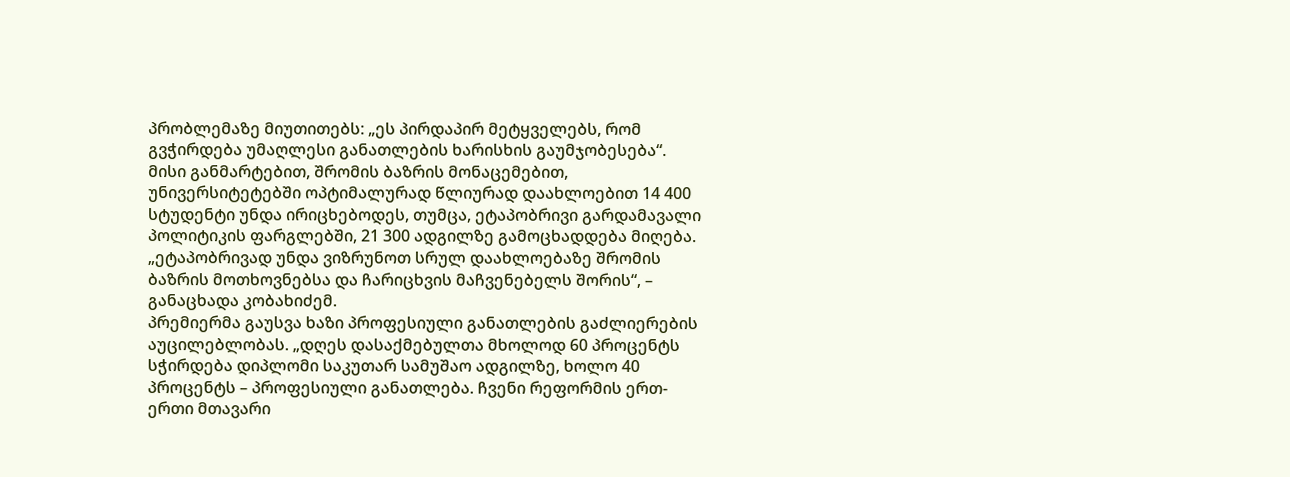პრობლემაზე მიუთითებს: „ეს პირდაპირ მეტყველებს, რომ გვჭირდება უმაღლესი განათლების ხარისხის გაუმჯობესება“.
მისი განმარტებით, შრომის ბაზრის მონაცემებით, უნივერსიტეტებში ოპტიმალურად წლიურად დაახლოებით 14 400 სტუდენტი უნდა ირიცხებოდეს, თუმცა, ეტაპობრივი გარდამავალი პოლიტიკის ფარგლებში, 21 300 ადგილზე გამოცხადდება მიღება. „ეტაპობრივად უნდა ვიზრუნოთ სრულ დაახლოებაზე შრომის ბაზრის მოთხოვნებსა და ჩარიცხვის მაჩვენებელს შორის“, – განაცხადა კობახიძემ.
პრემიერმა გაუსვა ხაზი პროფესიული განათლების გაძლიერების აუცილებლობას. „დღეს დასაქმებულთა მხოლოდ 60 პროცენტს სჭირდება დიპლომი საკუთარ სამუშაო ადგილზე, ხოლო 40 პროცენტს – პროფესიული განათლება. ჩვენი რეფორმის ერთ-ერთი მთავარი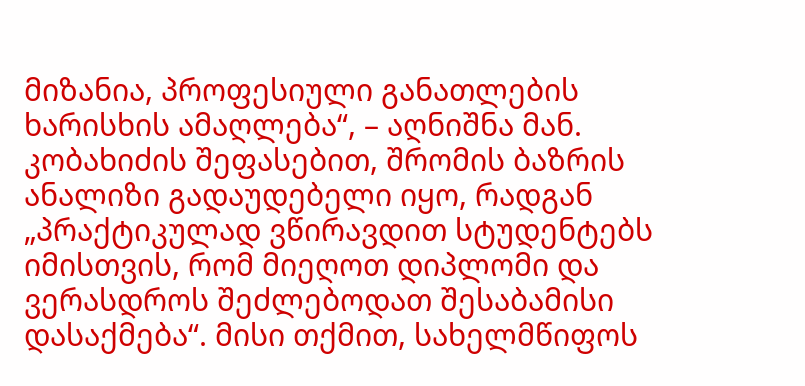მიზანია, პროფესიული განათლების ხარისხის ამაღლება“, – აღნიშნა მან.
კობახიძის შეფასებით, შრომის ბაზრის ანალიზი გადაუდებელი იყო, რადგან „პრაქტიკულად ვწირავდით სტუდენტებს იმისთვის, რომ მიეღოთ დიპლომი და ვერასდროს შეძლებოდათ შესაბამისი დასაქმება“. მისი თქმით, სახელმწიფოს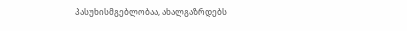პასუხისმგებლობაა, ახალგაზრდებს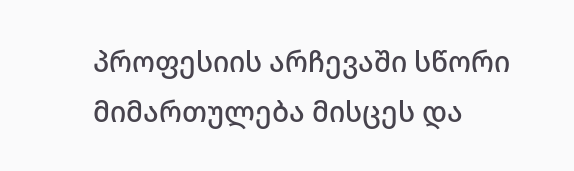პროფესიის არჩევაში სწორი მიმართულება მისცეს და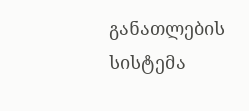განათლების სისტემა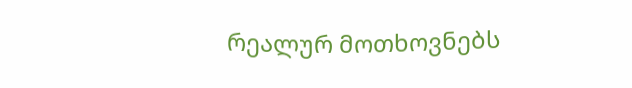რეალურ მოთხოვნებს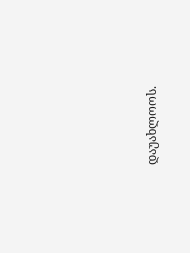დაუახლოოს.